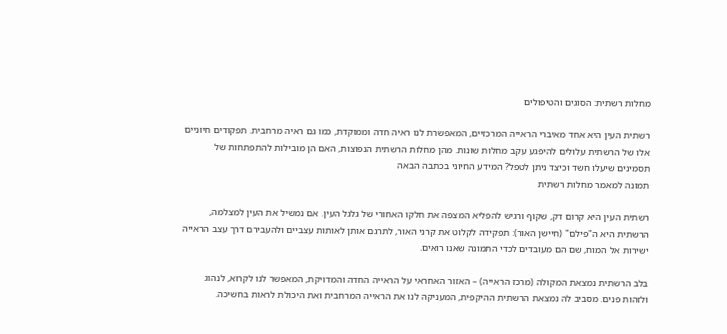מחלות רשתית: הסוגים והטיפולים

רשתית העין היא אחד מאיברי הראייה המרכזיים, המאפשרת לנו ראיה חדה וממוקדת, כמו גם ראיה מרחבית. תפקודים חיוניים אלו של הרשתית עלולים להיפגע עקב מחלות שונות. מהן מחלות הרשתית הנפוצות, האם הן מובילות להתפתחות של תסמינים שיעלו חשד וכיצד ניתן לטפל? המידע החיוני בכתבה הבאה
תמונה למאמר מחלות רשתית

רשתית העין היא קרום דק, שקוף ורגיש להפליא המצפה את חלקו האחורי של גלגל העין. אם נמשיל את העין למצלמה, הרשתית היא ה"פילם" (חיישן האור): תפקידה לקלוט את קרני האור, לתרגם אותן לאותות עצביים ולהעבירם דרך עצב הראייה ישירות אל המוח, שם הם מעובדים לכדי התמונה שאנו רואים.

בלב הרשתית נמצאת המקולה (מרכז הראייה) – האזור האחראי על הראייה החדה והמדויקת, המאפשר לנו לקרוא, לנהוג ולזהות פנים. מסביב לה נמצאת הרשתית ההיקפית, המעניקה לנו את הראייה המרחבית ואת היכולת לראות בחשיכה.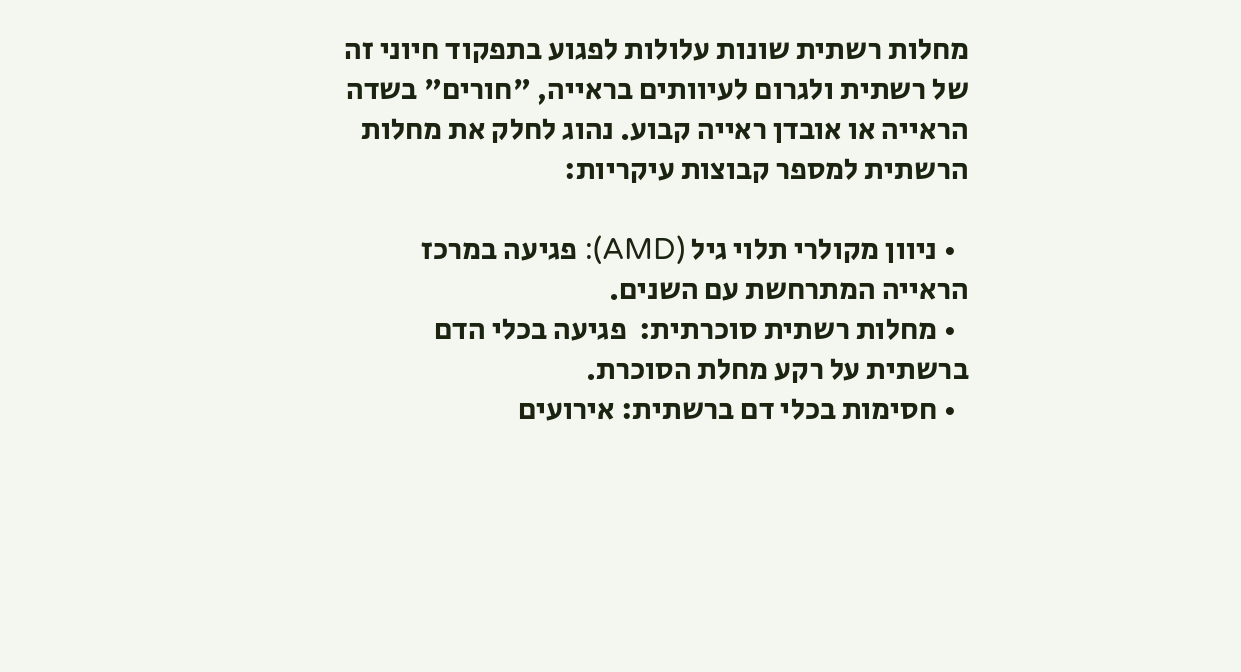מחלות רשתית שונות עלולות לפגוע בתפקוד חיוני זה של רשתית ולגרום לעיוותים בראייה, "חורים" בשדה הראייה או אובדן ראייה קבוע. נהוג לחלק את מחלות הרשתית למספר קבוצות עיקריות:

  • ניוון מקולרי תלוי גיל (AMD): פגיעה במרכז הראייה המתרחשת עם השנים.
  • מחלות רשתית סוכרתית:  פגיעה בכלי הדם ברשתית על רקע מחלת הסוכרת.
  • חסימות בכלי דם ברשתית: אירועים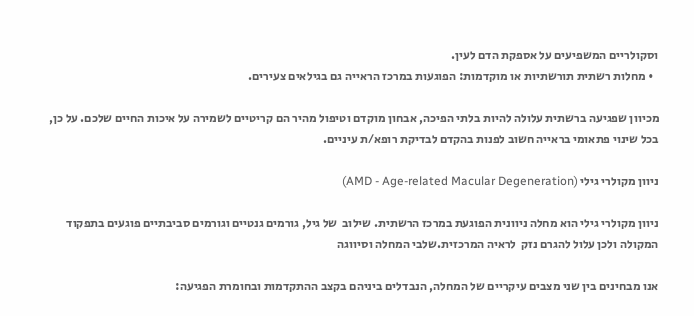וסקולריים המשפיעים על אספקת הדם לעין.
  • מחלות רשתית תורשתיות או מוקדמות: הפוגעות במרכז הראייה גם בגילאים צעירים.

מכיוון שפגיעה ברשתית עלולה להיות בלתי הפיכה, אבחון מוקדם וטיפול מהיר הם קריטיים לשמירה על איכות החיים שלכם. על כן, בכל שינוי פתאומי בראייה חשוב לפנות בהקדם לבדיקת רופא/ת עיניים.

ניוון מקולרי גילי (AMD - Age-related Macular Degeneration)

ניוון מקולרי גילי הוא מחלה ניוונית הפוגעת במרכז הרשתית. שילוב  של גיל, גורמים גנטיים וגורמים סביבתיים פוגעים בתפקוד   המקולה ולכן עלול להגרם נזק  לראיה המרכזית.שלבי המחלה וסיווגה

אנו מבחינים בין שני מצבים עיקריים של המחלה, הנבדלים ביניהם בקצב ההתקדמות ובחומרת הפגיעה: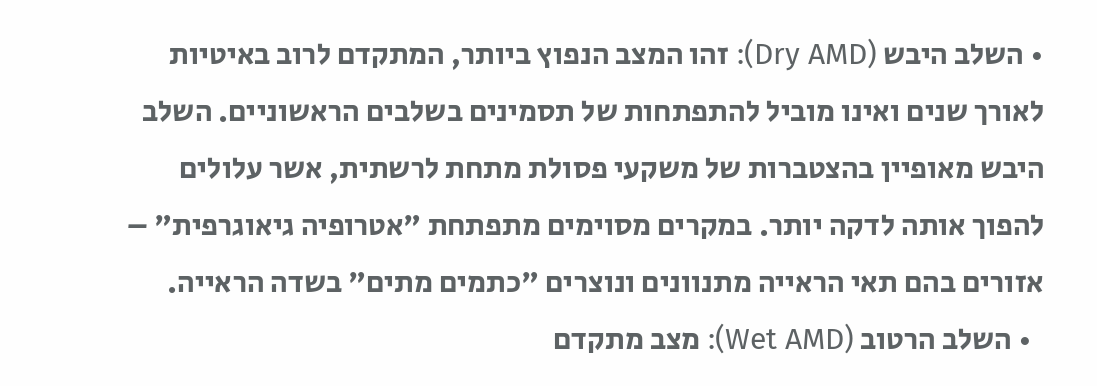• השלב היבש (Dry AMD): זהו המצב הנפוץ ביותר, המתקדם לרוב באיטיות לאורך שנים ואינו מוביל להתפתחות של תסמינים בשלבים הראשוניים. השלב היבש מאופיין בהצטברות של משקעי פסולת מתחת לרשתית, אשר עלולים להפוך אותה לדקה יותר. במקרים מסוימים מתפתחת "אטרופיה גיאוגרפית" – אזורים בהם תאי הראייה מתנוונים ונוצרים "כתמים מתים" בשדה הראייה.
  • השלב הרטוב (Wet AMD): מצב מתקדם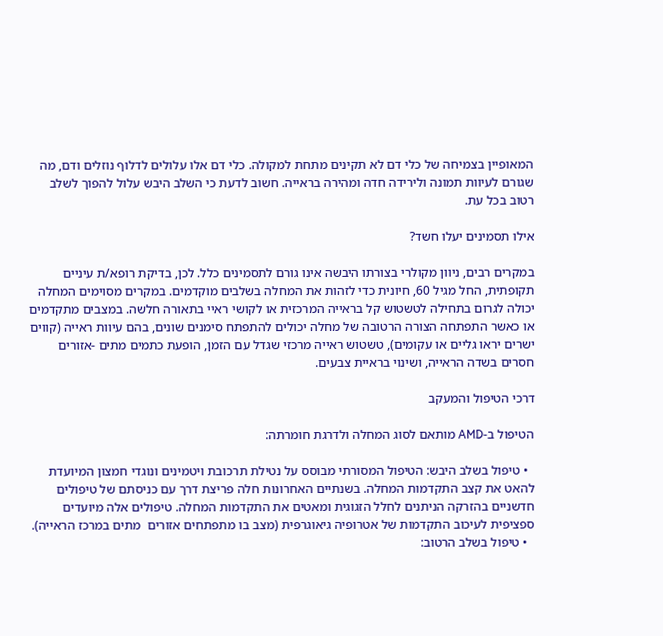המאופיין בצמיחה של כלי דם לא תקינים מתחת למקולה. כלי דם אלו עלולים לדלוף נוזלים ודם, מה שגורם לעיוות תמונה ולירידה חדה ומהירה בראייה. חשוב לדעת כי השלב היבש עלול להפוך לשלב רטוב בכל עת.

אילו תסמינים יעלו חשד?

במקרים רבים, ניוון מקולרי בצורתו היבשה אינו גורם לתסמינים כלל. לכן, בדיקת רופא/ת עיניים תקופתית, החל מגיל 60, חיונית כדי לזהות את המחלה בשלבים מוקדמים. במקרים מסוימים המחלה יכולה לגרום בתחילה לטשטוש קל בראייה המרכזית או לקושי ראיי בתאורה חלשה. במצבים מתקדמים או כאשר התפתחה הצורה הרטובה של מחלה יכולים להתפתח סימנים שונים, בהם עיוות ראייה (קווים ישרים יראו גליים או עקומים), טשטוש ראייה מרכזי שגדל עם הזמן, הופעת כתמים מתים -אזורים חסרים בשדה הראייה, ושינוי בראיית צבעים.

דרכי הטיפול והמעקב

הטיפול ב-AMD מותאם לסוג המחלה ולדרגת חומרתה:

  • טיפול בשלב היבש: הטיפול המסורתי מבוסס על נטילת תרכובת ויטמינים ונוגדי חמצון המיועדת להאט את קצב התקדמות המחלה. בשנתיים האחרונות חלה פריצת דרך עם כניסתם של טיפולים חדשניים בהזרקה הניתנים לחלל הזגוגית ומאטים את התקדמות המחלה. טיפולים אלה מיועדים ספציפית לעיכוב התקדמות של אטרופיה גיאוגרפית (מצב בו מתפתחים אזורים  מתים במרכז הראייה).
  • טיפול בשלב הרטוב: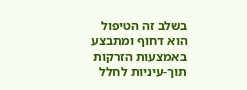בשלב זה הטיפול הוא דחוף ומתבצע באמצעות הזרקות תוך-עיניות לחלל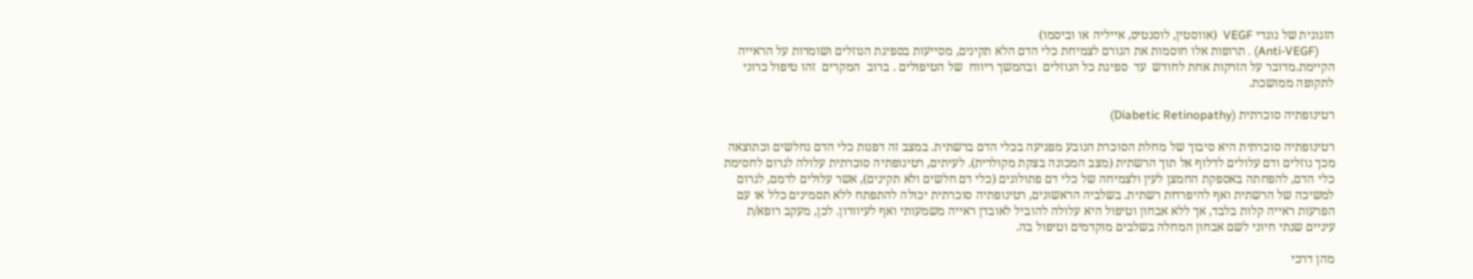הזגוגית של נוגדי VEGF  (אווסטין, לוסנטיס, אייליה או וביסמו)
     (Anti-VEGF) . תרופות אלו חוסמות את הגורם לצמיחת כלי הדם הלא תקינים, מסייעות בספיגת הנוזלים ושומרות על הראייה הקיימת.מדובר על הזרקות אחת לחודש  עד  ספיגת כל הנוזלים  ובהמשך ריווח  של הטיפולים . ברוב  המקרים  זהו טיפול כרוני לתקופה ממושכת.

רטינופתיה סוכרתית (Diabetic Retinopathy)

רטינופתיה סוכרתית היא סיבוך של מחלת הסוכרת הנובע מפגיעה בכלי הדם ברשתית. במצב זה דפנות כלי הדם נחלשים וכתוצאה מכך נוזלים ודם עלולים לדלוף אל תוך הרשתית (מצב המכונה בצקת מקולרית). לעיתים, רטינופתיה סוכרתית עלולה לגרום לחסימת כלי הדם, להפחתה באספקת החמצן לעין ולצמיחה של כלי דם פתולוגים (כלי דם חלשים ולא תקינים), אשר עלולים לדמם, לגרום למשיכה של הרשתית ואף להיפרדות רשתית. בשלביה הראשונים, רטינופתיה סוכרתית יכולה להתפתח ללא תסמינים כלל או עם הפרעות ראייה קלות בלבד, אך ללא אבחון וטיפול היא עלולה להוביל לאובדן ראייה משמעותי ואף לעיוורון. לכן, מעקב רופא/ת עיניים שנתי חיוני לשם אבחון המחלה בשלבים מוקדמים וטיפול בה.

מהן דרכי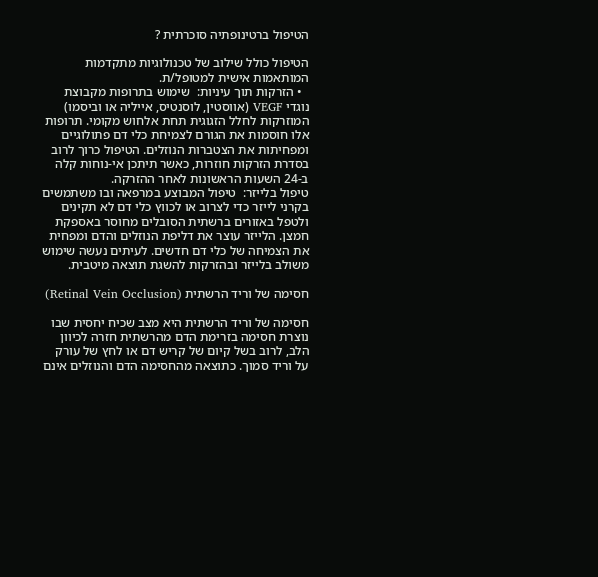הטיפול ברטינופתיה סוכרתית ?

הטיפול כולל שילוב של טכנולוגיות מתקדמות המותאמות אישית למטופל/ת.
  • הזרקות תוך עיניות:  שימוש בתרופות מקבוצת נוגדי VEGF (אווסטין, לוסנטיס, אייליה או וביסמו) המוזרקות לחלל הזגוגית תחת אלחוש מקומי. תרופות אלו חוסמות את הגורם לצמיחת כלי דם פתולוגיים ומפחיתות את הצטברות הנוזלים. הטיפול כרוך לרוב בסדרת הזרקות חוזרות, כאשר תיתכן אי-נוחות קלה ב-24 השעות הראשונות לאחר ההזרקה.
טיפול בלייזר:  טיפול המבוצע במרפאה ובו משתמשים בקרני לייזר כדי לצרוב או לכווץ כלי דם לא תקינים ולטפל באזורים ברשתית הסובלים מחוסר באספקת חמצן. הלייזר עוצר את דליפת הנוזלים והדם ומפחית את הצמיחה של כלי דם חדשים. לעיתים נעשה שימוש משולב בלייזר ובהזרקות להשגת תוצאה מיטבית.

חסימה של וריד הרשתית (Retinal Vein Occlusion)

חסימה של וריד הרשתית היא מצב שכיח יחסית שבו נוצרת חסימה בזרימת הדם מהרשתית חזרה לכיוון הלב, לרוב בשל קיום של קריש דם או לחץ של עורק על וריד סמוך. כתוצאה מהחסימה הדם והנוזלים אינם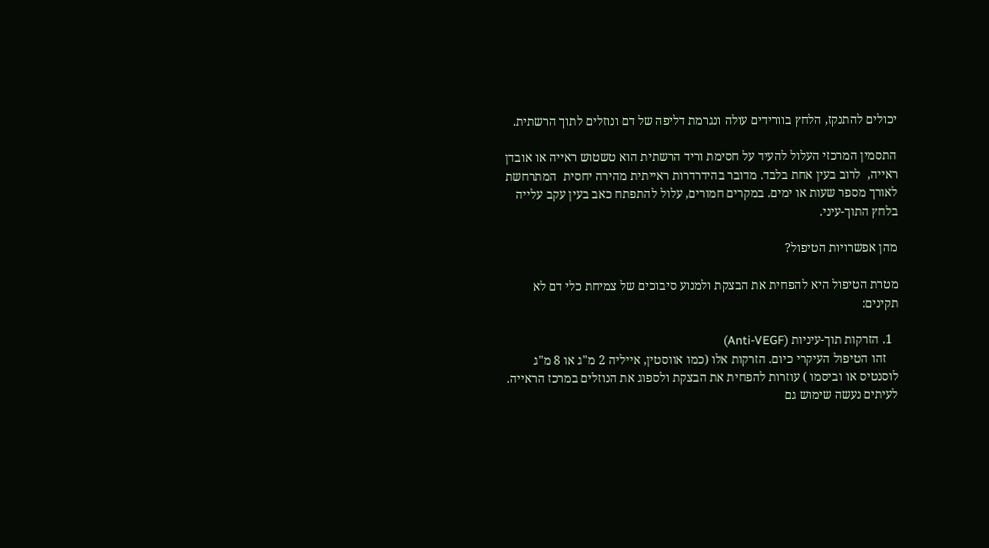יכולים להתנקז, הלחץ בוורידים עולה ונגרמת דליפה של דם ונוזלים לתוך הרשתית.

התסמין המרכזי העלול להעיד על חסימת וריד הרשתית הוא טשטוש ראייה או אובדן ראייה,  לרוב בעין אחת בלבד. מדובר בהידרדרות ראייתית מהירה יחסית  המתרחשת לאורך מספר שעות או ימים. במקרים חמורים, עלול להתפתח כאב בעין עקב עלייה בלחץ התוך-עיני.

מהן אפשרויות הטיפול?

מטרת הטיפול היא להפחית את הבצקת ולמנוע סיבוכים של צמיחת כלי דם לא תקינים:

  1. הזרקות תוך-עיניות (Anti-VEGF)
    זהו הטיפול העיקרי כיום. הזרקות אלו (כמו אווסטין, אייליה 2 מ"ג או 8 מ"ג לוסנטיס או וביסמו ) עוזרות להפחית את הבצקת ולספוג את הנוזלים במרכז הראייה. לעיתים נעשה שימוש גם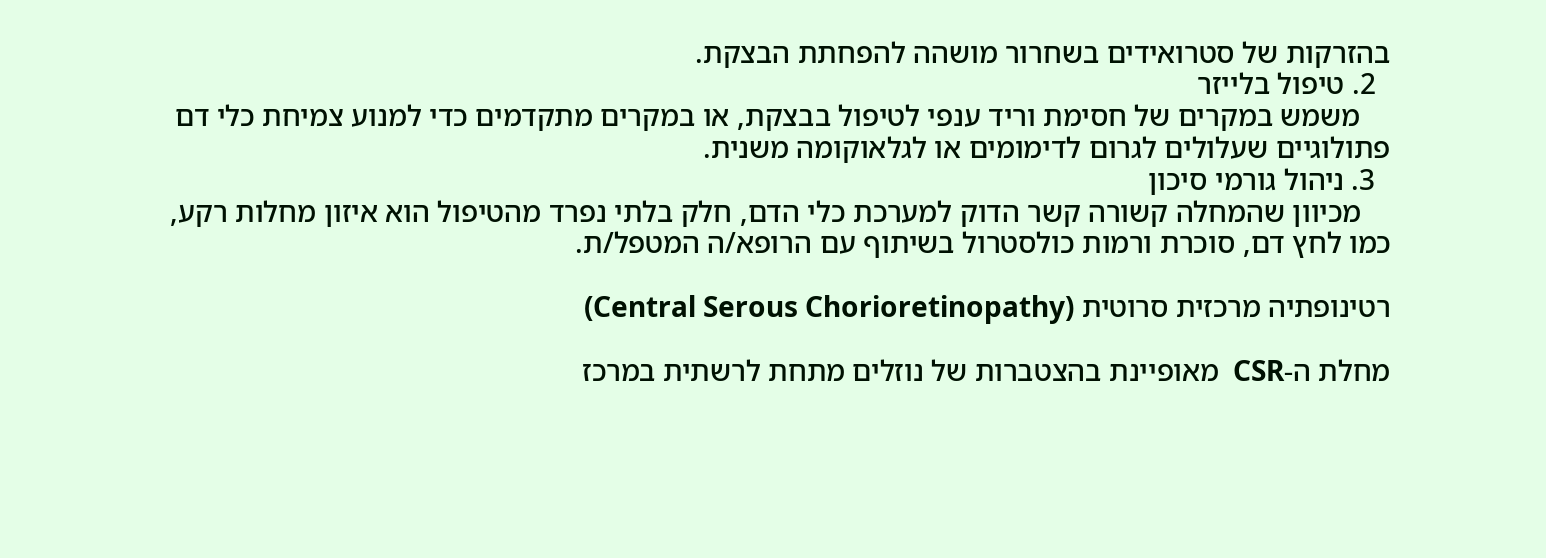בהזרקות של סטרואידים בשחרור מושהה להפחתת הבצקת.
  2. טיפול בלייזר
    משמש במקרים של חסימת וריד ענפי לטיפול בבצקת, או במקרים מתקדמים כדי למנוע צמיחת כלי דם פתולוגיים שעלולים לגרום לדימומים או לגלאוקומה משנית.
  3. ניהול גורמי סיכון
    מכיוון שהמחלה קשורה קשר הדוק למערכת כלי הדם, חלק בלתי נפרד מהטיפול הוא איזון מחלות רקע, כמו לחץ דם, סוכרת ורמות כולסטרול בשיתוף עם הרופא/ה המטפל/ת.

רטינופתיה מרכזית סרוטית (Central Serous Chorioretinopathy)

מחלת ה-CSR  מאופיינת בהצטברות של נוזלים מתחת לרשתית במרכז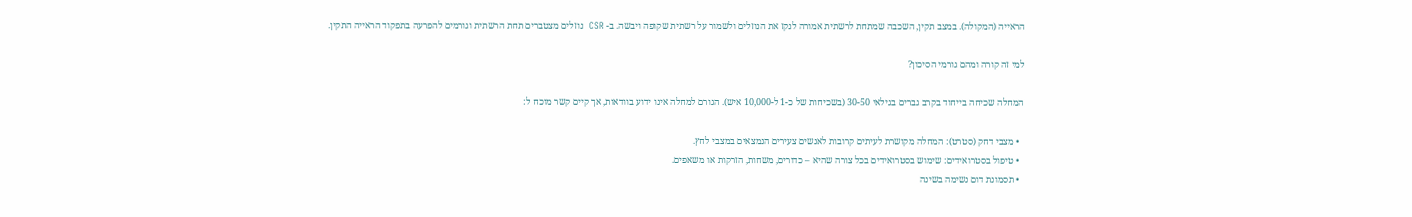הראייה (המקולה). במצב תקין, השכבה שמתחת לרשתית אמורה לנקז את הנוזלים ולשמור על רשתית שקופה ויבשה. ב- CSR  נוזלים מצטברים תחת הרשתית וגורמים להפרעה בתפקוד הראייה התקין.

למי זה קורה ומהם גורמי הסיכון?

המחלה שכיחה בייחוד בקרב גברים בגילאי 30-50 (בשכיחות של כ-1 ל-10,000 איש). הגורם למחלה אינו ידוע בוודאות, אך קיים קשר מוכח ל:

  • מצבי דחק (סטרט): המחלה מקושרת לעיתים קרובות לאנשים צעירים הנמצאים במצבי לחץ.
  • טיפול בסטרואידים: שימוש בסטרואידים בכל צורה שהיא – כדורים, משחות, הזרקות או משאפים.
  • תסמונת דום נשימה בשינה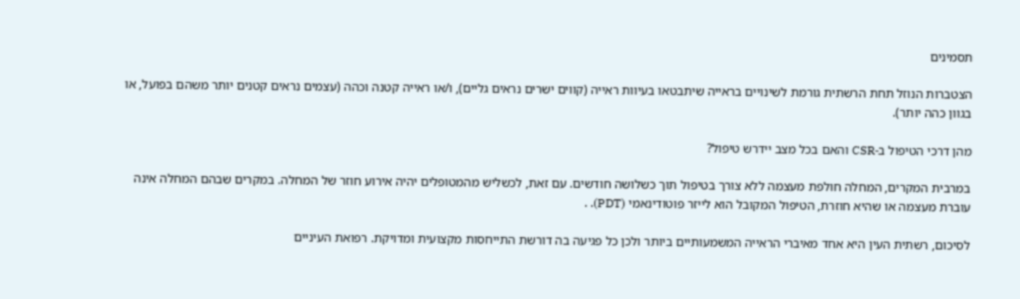תסמינים

הצטברות הנוזל תחת הרשתית גורמת לשינויים בראייה שיתבטאו בעיוות ראייה (קווים ישרים נראים גליים), ו/או ראייה קטנה וכהה (עצמים נראים קטנים יותר משהם בפועל, או בגוון כהה יותר).

מהן דרכי הטיפול ב-CSR והאם בכל מצב יידרש טיפול?

במרבית המקרים, המחלה חולפת מעצמה ללא צורך בטיפול תוך כשלושה חודשים. עם זאת, לכשליש מהמטופלים יהיה אירוע חוזר של המחלה. במקרים שבהם המחלה אינה עוברת מעצמה או שהיא חוזרת, הטיפול המקובל הוא לייזר פוטודינאמי (PDT). .

לסיכום, רשתית העין היא אחד מאיברי הראייה המשמעותיים ביותר ולכן כל פגיעה בה דורשת התייחסות מקצועית ומדויקת. רפואת העיניים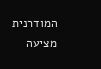המודרנית מציעה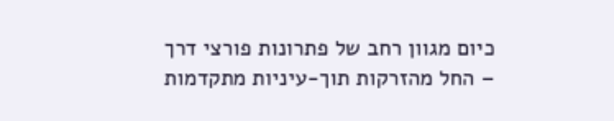כיום מגוון רחב של פתרונות פורצי דרך – החל מהזרקות תוך-עיניות מתקדמות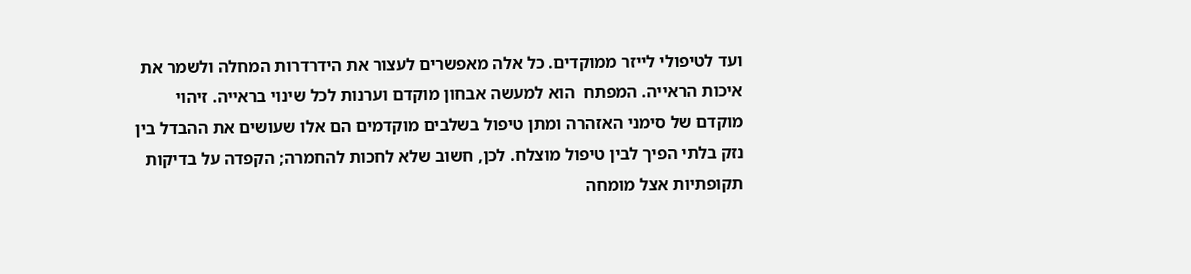ועד לטיפולי לייזר ממוקדים. כל אלה מאפשרים לעצור את הידרדרות המחלה ולשמר את איכות הראייה. המפתח  הוא למעשה אבחון מוקדם וערנות לכל שינוי בראייה. זיהוי מוקדם של סימני האזהרה ומתן טיפול בשלבים מוקדמים הם אלו שעושים את ההבדל בין נזק בלתי הפיך לבין טיפול מוצלח. לכן, חשוב שלא לחכות להחמרה; הקפדה על בדיקות תקופתיות אצל מומחה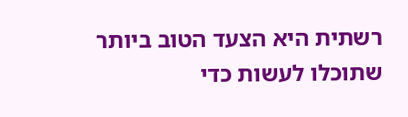רשתית היא הצעד הטוב ביותר שתוכלו לעשות כדי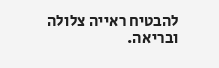להבטיח ראייה צלולה ובריאה.